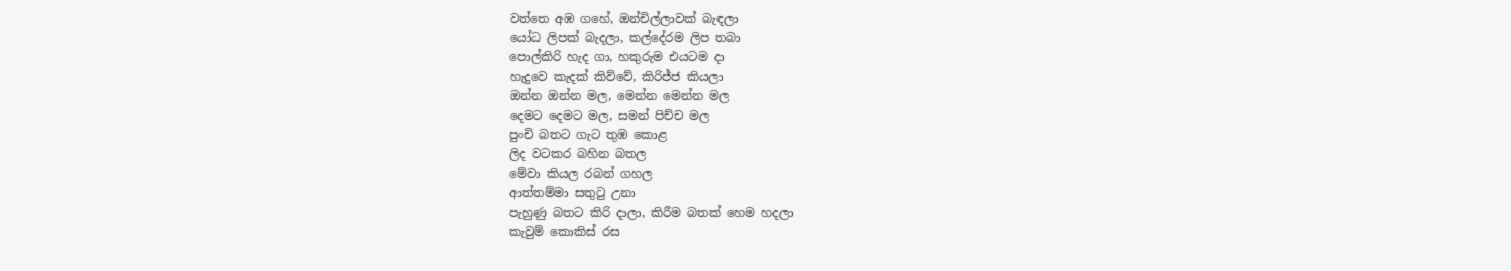වත්තෙ අඹ ගහේ, ඔන්චිල්ලාවක් බැඳලා
යෝධ ලිපක් බැදලා, කල්දේරම ලිප තබා
පොල්කිරි හැද ගා, හකුරුම එයටම දා
හැදුවෙ කැදක් කිව්වේ, කිරිජ්ජ කියලා
ඔන්න ඔන්න මල, මෙන්න මෙන්න මල
දෙමට දෙමට මල, සමන් පිච්ච මල
පුංචි බතට ගැට තුඹ කොළ
ලිද වටකර බහින බතල
මේවා කියල රබන් ගහල
ආත්තම්මා සතුටු උනා
පැහුණු බතට කිරි දාලා, කිරීම බතක් හෙම හදලා
කැවුම් කොකිස් රස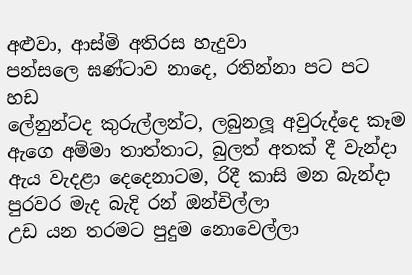අළුවා, ආස්මි අතිරස හැදුවා
පන්සලෙ ඝණ්ටාව නාදෙ, රතින්නා පට පට හඩ
ලේනුන්ටද කුරුල්ලන්ට, ලබුනලූ අවුරුද්දෙ කෑම
ඇගෙ අම්මා තාත්තාට, බුලත් අතක් දී වැන්දා
ඇය වැදළා දෙදෙනාටම, රිදී කාසි මන බැන්දා
පුරවර මැද බැදි රන් ඔන්චිල්ලා
උඩ යන තරමට පුදුම නොවෙල්ලා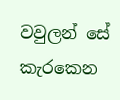වවුලන් සේ කැරකෙන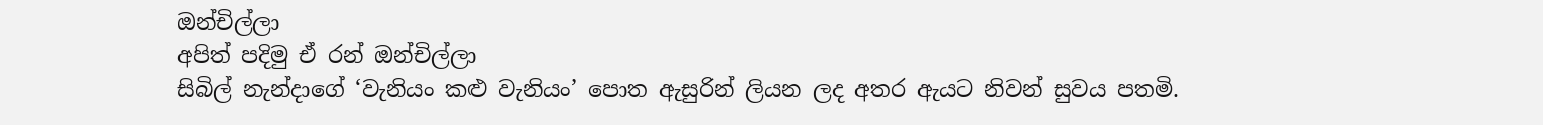ඔන්චිල්ලා
අපිත් පදිමු ඒ රන් ඔන්චිල්ලා
සිබිල් නැන්දාගේ ‘වැනියං කළු වැනියං’ පොත ඇසුරින් ලියන ලද අතර ඇයට නිවන් සුවය පතමි.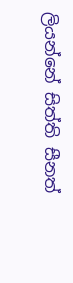ලියන්නේ සිත්ති සීනත්